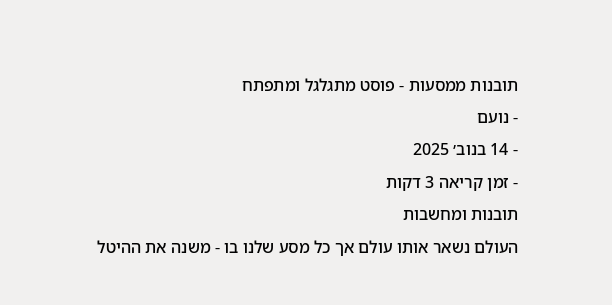תובנות ממסעות - פוסט מתגלגל ומתפתח
- נועם
- 14 בנוב׳ 2025
- זמן קריאה 3 דקות
תובנות ומחשבות
העולם נשאר אותו עולם אך כל מסע שלנו בו - משנה את ההיטל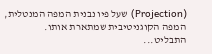(Projection) שעל פיו נבנית המפה המנטלית, המפה הקוגניטיבית שמתארת אותו.
התבליט...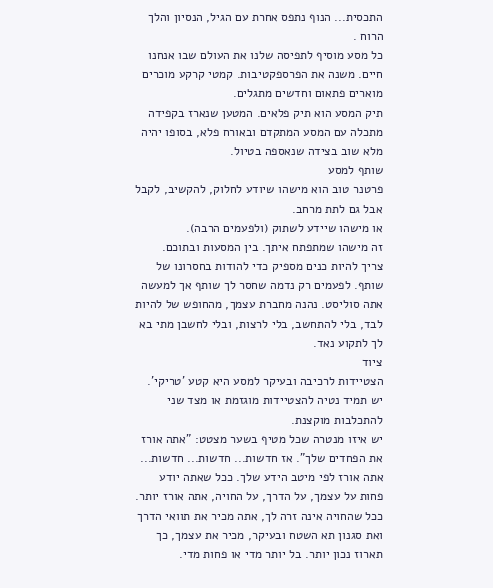התכסית... הנוף נתפס אחרת עם הגיל, הנסיון והלך הרוח .
כל מסע מוסיף לתפיסה שלנו את העולם שבו אנחנו חיים. משנה את הפרספקטיבות. קמטי קרקע מוכרים מוארים פתאום וחדשים מתגלים.
תיק המסע הוא תיק פלאים. המטען שנארז בקפידה מתכלה עם המסע המתקדם ובאורח פלא, בסופו יהיה מלא שוב בצידה שנאספה בטיול.
שותף למסע
פרטנר טוב הוא מישהו שיודע לחלוק, להקשיב, לקבל אבל גם לתת מרחב.
או מישהו שיידע לשתוק (ולפעמים הרבה).
זה מישהו שמתפתח איתך. בין המסעות ובתוכם.
צריך להיות כנים מספיק כדי להודות בחסרונו של שותף. לפעמים רק נדמה שחסר לך שותף אך למעשה אתה סוליסט. נהנה מחברת עצמך, מהחופש של להיות לבד, בלי להתחשב, בלי לרצות, ובלי לחשבן מתי בא לך לתקוע נאד.
ציוד
הצטיידות לרכיבה ובעיקר למסע היא קטע 'טריקי'. יש תמיד נטיה להצטיידות מוגזמת או מצד שני להתכלבות מוקצנת.
יש איזו מנטרה שכל מטיף בשער מצטט: "אתה אורז את הפחדים שלך". אז חדשות... חדשות... חדשות... אתה אורז לפי מיטב הידע שלך. ככל שאתה יודע פחות על עצמך, על הדרך, על החויה, אתה אורז יותר. ככל שהחויה אינה זרה לך, אתה מכיר את תוואי הדרך ואת סגנון תא השטח ובעיקר, מכיר את עצמך, כך תארוז נכון יותר. בל יותר מדי או פחות מדי.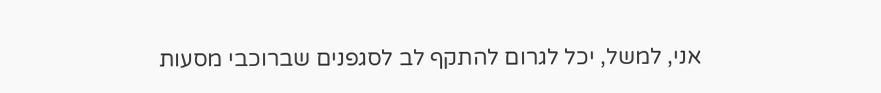אני, למשל, יכל לגרום להתקף לב לסגפנים שברוכבי מסעות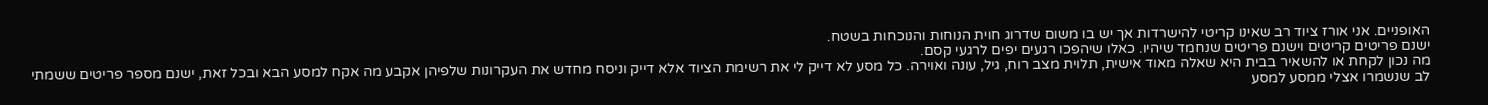האופניים. אני אורז ציוד רב שאינו קריטי להישרדות אך יש בו משום שדרוג חוית הנוחות והנוכחות בשטח.
ישנם פריטים קריטים וישנם פריטים שנחמד שיהיו. כאלו שיהפכו רגעים יפים לרגעי קסם.
מה נכון לקחת או להשאיר בבית היא שאלה מאוד אישית, תלוית מצב רוח, גיל, עונה ואוירה. כל מסע לא דייק לי את רשימת הציוד אלא דייק וניסח מחדש את העקרונות שלפיהן אקבע מה אקח למסע הבא ובכל זאת, ישנם מספר פריטים ששמתי לב שנשמרו אצלי ממסע למסע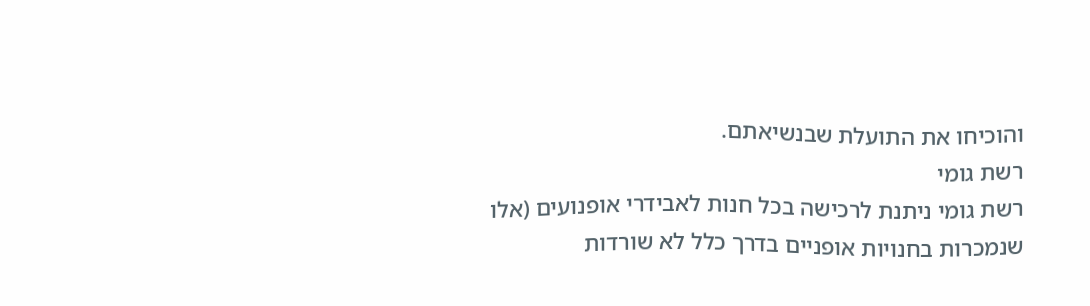והוכיחו את התועלת שבנשיאתם.
רשת גומי
רשת גומי ניתנת לרכישה בכל חנות לאבידרי אופנועים (אלו שנמכרות בחנויות אופניים בדרך כלל לא שורדות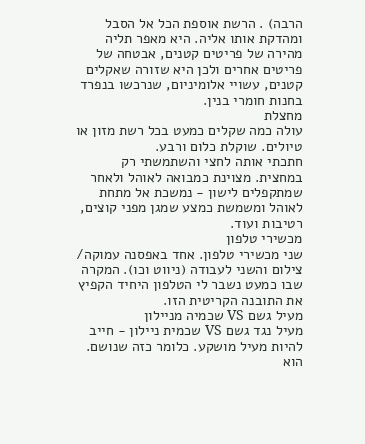הרבה) . הרשת אוספת הכל אל הסבל ומהדקת אותו אליה. היא מאפר תליה מהירה של פריטים קטנים, אבטחה של פריטים אחרים ולכן היא שזורה שאקלים קטנים, עשויי אלומיניום, שנרכשו בנפרד בחנות חומרי בנין.
מחצלת
עולה כמה שקלים כמעט בכל רשת מזון או טיולים. שוקלת כלום ורבע.
חתכתי אותה לחצי והשתמשתי רק במחצית. מצוינת כמבואה לאוהל ולאחר שמתקפלים לישון - נמשכת אל מתחת לאוהל ומשמשת כמצע שמגן מפני קוצים, רטיבות ועוד.
מכשירי טלפון
שני מכשירי טלפון. אחד באפסנה עמוקה/ צילום והשני לעבודה (ניווט וכו). המקרה שבו כמעט נשבר לי הטלפון היחיד הקפיץ את התובנה הקריטית הזו.
מעיל גשם VS שכמיה מניילון
מעיל נגד גשם VS שכמית ניילון - חייב להיות מעיל מושקע. כלומר כזה שנושם. הוא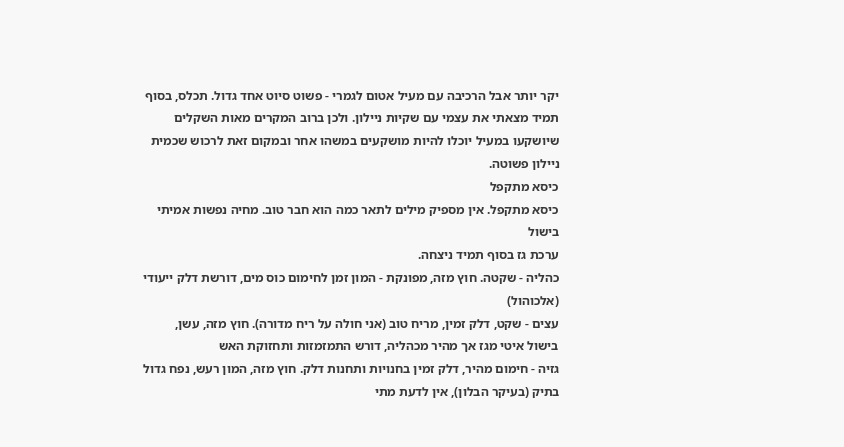יקר יותר אבל הרכיבה עם מעיל אטום לגמרי - פשוט סיוט אחד גדול. תכלס, בסוף תמיד מצאתי את עצמי עם שקיות ניילון. ולכן ברוב המקרים מאות השקלים שיושקעו במעיל יוכלו להיות מושקעים במשהו אחר ובמקום זאת לרכוש שכמית ניילון פשוטה.
כיסא מתקפל
כיסא מתקפל. אין מספיק מילים לתאר כמה הוא חבר טוב. מחיה נפשות אמיתי
בישול
ערכת גז בסוף תמיד ניצחה.
כהליה - שקטה. חוץ מזה, מפונקת - המון זמן לחימום כוס מים, דורשת דלק ייעודי (אלכוהול)
עצים - שקט, דלק זמין, מריח טוב (אני חולה על ריח מדורה). חוץ מזה, עשן, בישול איטי מגז אך מהיר מכהליה, דורש התמזמזות ותחזוקת האש
גזיה - חימום מהיר, דלק זמין בחנויות ותחנות דלק. חוץ מזה, המון רעש, נפח גדול בתיק (בעיקר הבלון), אין לדעת מתי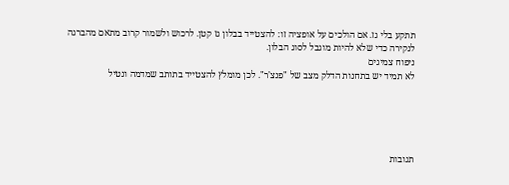תתקע בלי גז. אם הולכים על אופציה זו: להצטייד בבלון גז קטן. לרכוש ולשמור קרוב מתאם מהברגה לנקירה כדי שלא להיות מוגבל לסוג הבלון.
ניפוח צמיגים
לא תמיד יש בתחנות הדלק מצב של "פנצ'ר". לכן מומלץ להצטייד בתותב שמדמה ונטיל





תגובות